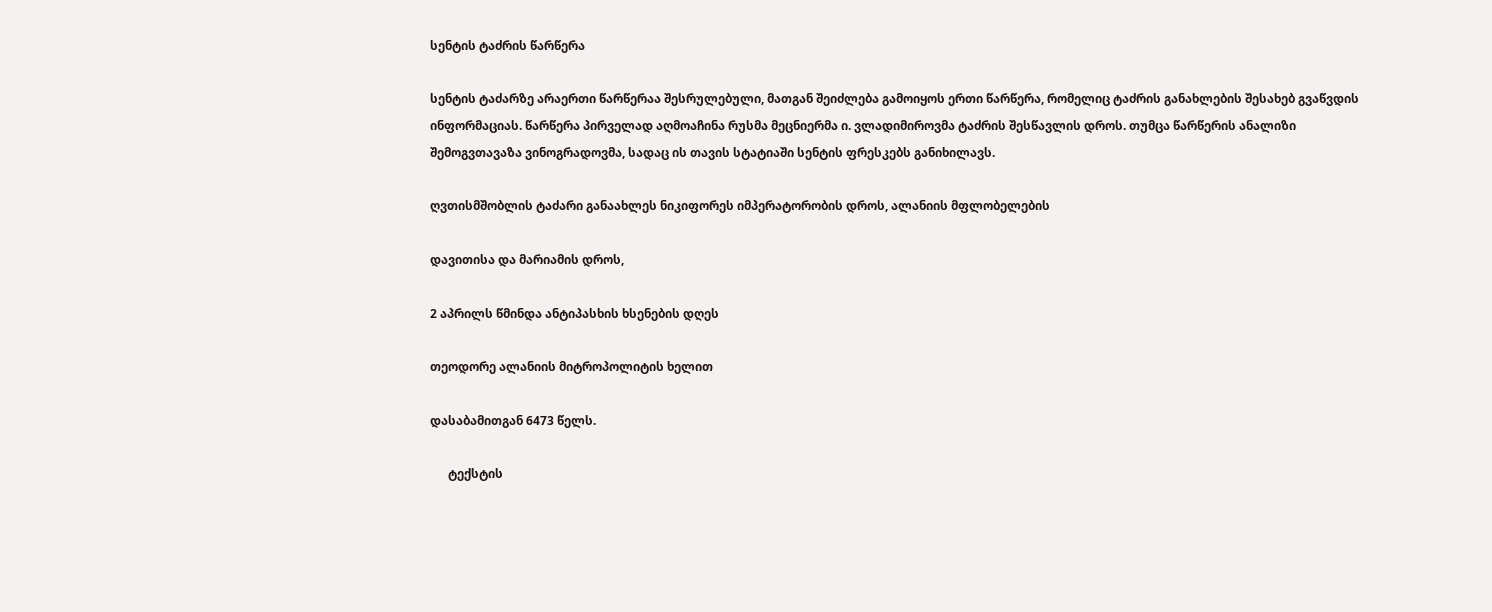სენტის ტაძრის წარწერა

სენტის ტაძარზე არაერთი წარწერაა შესრულებული, მათგან შეიძლება გამოიყოს ერთი წარწერა, რომელიც ტაძრის განახლების შესახებ გვაწვდის ინფორმაციას. წარწერა პირველად აღმოაჩინა რუსმა მეცნიერმა ი. ვლადიმიროვმა ტაძრის შესწავლის დროს. თუმცა წარწერის ანალიზი შემოგვთავაზა ვინოგრადოვმა, სადაც ის თავის სტატიაში სენტის ფრესკებს განიხილავს.

ღვთისმშობლის ტაძარი განაახლეს ნიკიფორეს იმპერატორობის დროს, ალანიის მფლობელების

დავითისა და მარიამის დროს,

2 აპრილს წმინდა ანტიპასხის ხსენების დღეს

თეოდორე ალანიის მიტროპოლიტის ხელით

დასაბამითგან 6473 წელს.

      ტექსტის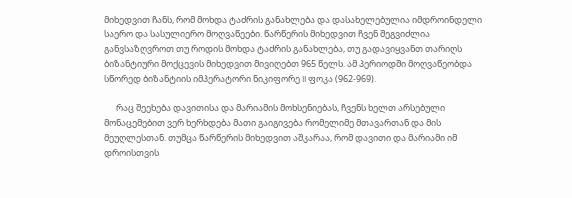მიხედვით ჩანს, რომ მოხდა ტაძრის განახლება და დასახელებულია იმდროინდელი საერო და სასულიერო მოღვაწეები. წარწერის მიხედვით ჩვენ შეგვიძლია განვსაზღვროთ თუ როდის მოხდა ტაძრის განახლება, თუ გადავიყვანთ თარიღს ბიზანტიური მოქცევის მიხედვით მივიღებთ 965 წელს. ამ პერიოდში მოღვაწეობდა სწორედ ბიზანტიის იმპერატორი ნიკიფორე II ფოკა (962-969).

      რაც შეეხება დავითისა და მარიამის მოხსენიებას, ჩვენს ხელთ არსებული მონაცემებით ვერ ხერხდება მათი გაიგივება რომელიმე მთავართან და მის მეუღლესთან. თუმცა წარწერის მიხედვით აშკარაა, რომ დავითი და მარიამი იმ დროისთვის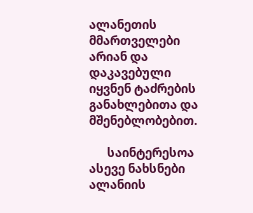ალანეთის მმართველები არიან და დაკავებული იყვნენ ტაძრების განახლებითა და მშენებლობებით.

      საინტერესოა ასევე ნახსნები ალანიის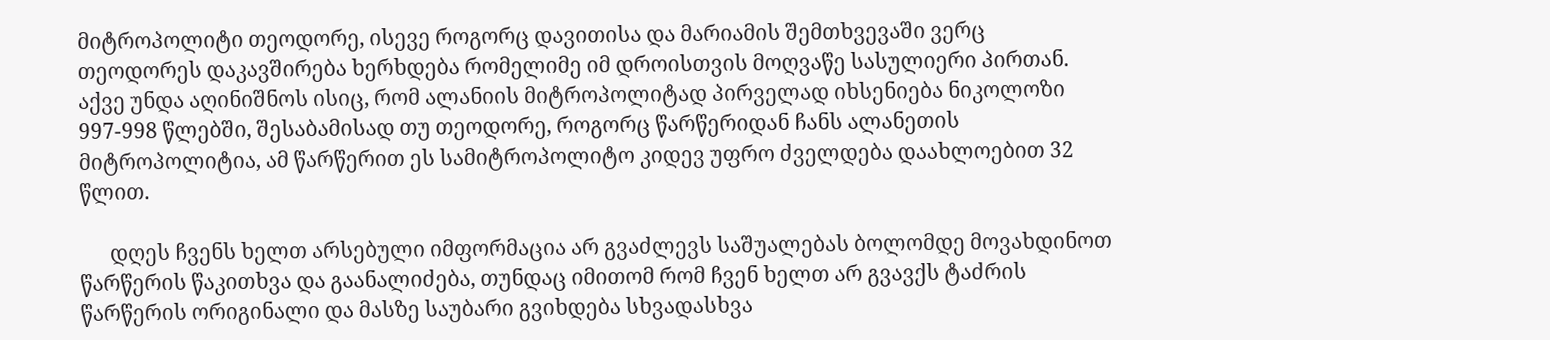მიტროპოლიტი თეოდორე, ისევე როგორც დავითისა და მარიამის შემთხვევაში ვერც თეოდორეს დაკავშირება ხერხდება რომელიმე იმ დროისთვის მოღვაწე სასულიერი პირთან. აქვე უნდა აღინიშნოს ისიც, რომ ალანიის მიტროპოლიტად პირველად იხსენიება ნიკოლოზი 997-998 წლებში, შესაბამისად თუ თეოდორე, როგორც წარწერიდან ჩანს ალანეთის მიტროპოლიტია, ამ წარწერით ეს სამიტროპოლიტო კიდევ უფრო ძველდება დაახლოებით 32 წლით.

      დღეს ჩვენს ხელთ არსებული იმფორმაცია არ გვაძლევს საშუალებას ბოლომდე მოვახდინოთ წარწერის წაკითხვა და გაანალიძება, თუნდაც იმითომ რომ ჩვენ ხელთ არ გვავქს ტაძრის წარწერის ორიგინალი და მასზე საუბარი გვიხდება სხვადასხვა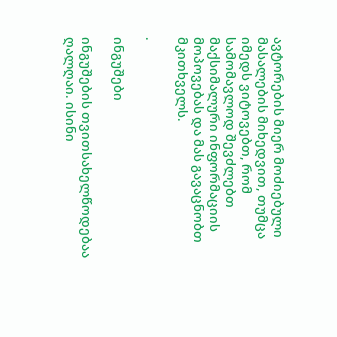ავტორების მიერ მოძიებული მასალების მიხედვით, თუმცა იმედს ვიტოვებთ, რომ სამომავლოდ შევძლებთ მაქსიმალური ინფორმაციის მოპოვებას და მას გავაცნობთ მკითხველს.

.

ინგუშები

ინგუშების თვითსახელწოდებაა ღალღაი. ისინი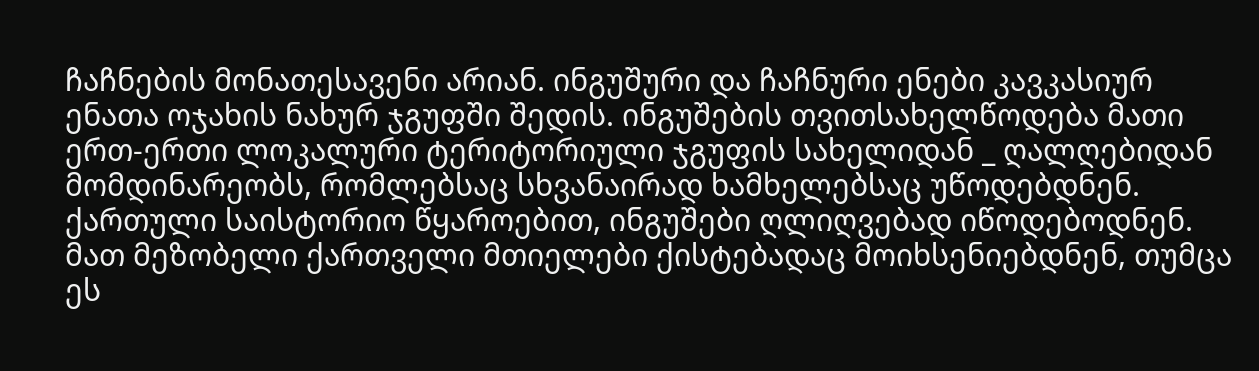ჩაჩნების მონათესავენი არიან. ინგუშური და ჩაჩნური ენები კავკასიურ ენათა ოჯახის ნახურ ჯგუფში შედის. ინგუშების თვითსახელწოდება მათი ერთ-ერთი ლოკალური ტერიტორიული ჯგუფის სახელიდან _ ღალღებიდან მომდინარეობს, რომლებსაც სხვანაირად ხამხელებსაც უწოდებდნენ. ქართული საისტორიო წყაროებით, ინგუშები ღლიღვებად იწოდებოდნენ. მათ მეზობელი ქართველი მთიელები ქისტებადაც მოიხსენიებდნენ, თუმცა ეს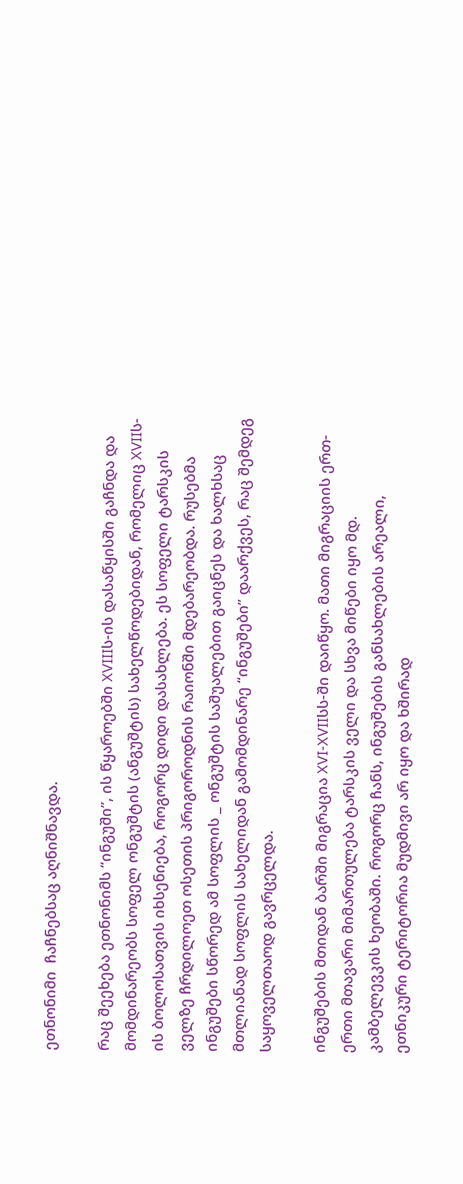ეთნონიმი  ჩაჩნებსაც აღნიშნავდა.

რაც შეეხება ეთნონიმს “ინგუში”, ის წყაროებში XVIIIს-ის დასაწყისში გაჩნდა და მომდინარეობს სოფელ ონგუშტის (ანგუშტის) სახელწოდებიდან, რომელიც XVIIს- ის ბოლოსათვის იხსენიება, როგორც დიდი დასახლება. ეს სოფელი ტარსკის ველზე ჩრდილოეთ ოსეთის პრიგოროდნის რაიონში მდებარეობდა. რუსებმა ინგუშები სწორედ ამ სოფლის _ ონგუშტის საშუალებით გაიცნეს და ხალხსაც მთლიანად სოფლის სახელიდან გამომდინარე “ინგუშები” დაარქვეს, რაც შემდეგ საყოველთაოდ გავრცელდა.

ინგუშების მთიდან ბარში მიგრაცია XVI-XVIIსს-ში დაიწყო. მათი მიგრაციის ერთ-ერთი მთავარი მიმართულება ტარსკის ველი და სხვა მიწები იყო მდ. კამბელევკის ხეობაში. როგორც ჩანს, ინგუშების განსახლების არეალი, ეთნიკური ტერიტორია მუდმივი არ იყო და ხშირად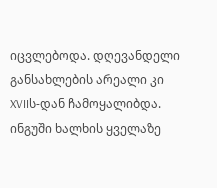იცვლებოდა. დღევანდელი განსახლების არეალი კი XVIIს-დან ჩამოყალიბდა. ინგუში ხალხის ყველაზე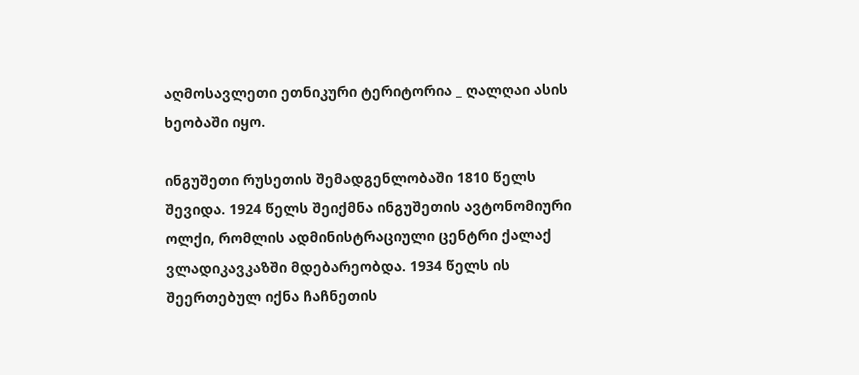აღმოსავლეთი ეთნიკური ტერიტორია _ ღალღაი ასის ხეობაში იყო.

ინგუშეთი რუსეთის შემადგენლობაში 1810 წელს შევიდა. 1924 წელს შეიქმნა ინგუშეთის ავტონომიური ოლქი, რომლის ადმინისტრაციული ცენტრი ქალაქ ვლადიკავკაზში მდებარეობდა. 1934 წელს ის შეერთებულ იქნა ჩაჩნეთის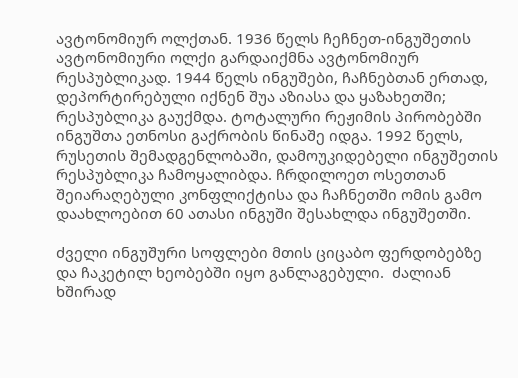ავტონომიურ ოლქთან. 1936 წელს ჩეჩნეთ-ინგუშეთის ავტონომიური ოლქი გარდაიქმნა ავტონომიურ რესპუბლიკად. 1944 წელს ინგუშები, ჩაჩნებთან ერთად, დეპორტირებული იქნენ შუა აზიასა და ყაზახეთში; რესპუბლიკა გაუქმდა. ტოტალური რეჟიმის პირობებში ინგუშთა ეთნოსი გაქრობის წინაშე იდგა. 1992 წელს, რუსეთის შემადგენლობაში, დამოუკიდებელი ინგუშეთის რესპუბლიკა ჩამოყალიბდა. ჩრდილოეთ ოსეთთან შეიარაღებული კონფლიქტისა და ჩაჩნეთში ომის გამო დაახლოებით 60 ათასი ინგუში შესახლდა ინგუშეთში.

ძველი ინგუშური სოფლები მთის ციცაბო ფერდობებზე და ჩაკეტილ ხეობებში იყო განლაგებული.  ძალიან ხშირად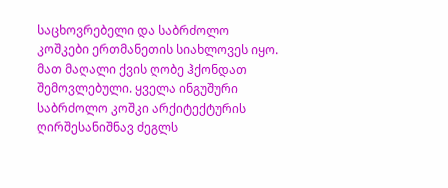საცხოვრებელი და საბრძოლო კოშკები ერთმანეთის სიახლოვეს იყო. მათ მაღალი ქვის ღობე ჰქონდათ შემოვლებული. ყველა ინგუშური საბრძოლო კოშკი არქიტექტურის ღირშესანიშნავ ძეგლს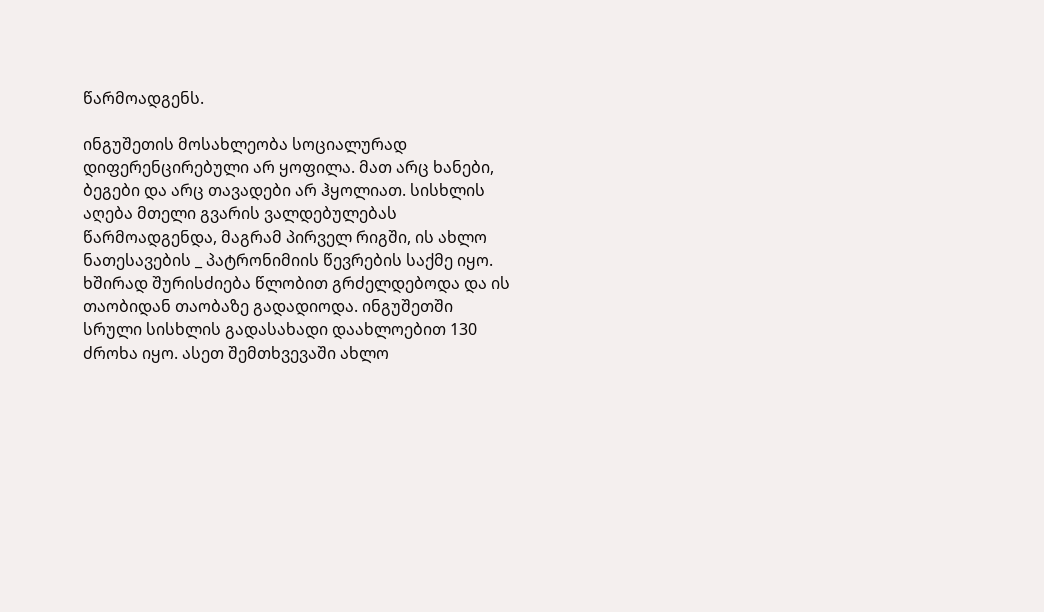წარმოადგენს.

ინგუშეთის მოსახლეობა სოციალურად დიფერენცირებული არ ყოფილა. მათ არც ხანები, ბეგები და არც თავადები არ ჰყოლიათ. სისხლის აღება მთელი გვარის ვალდებულებას წარმოადგენდა, მაგრამ პირველ რიგში, ის ახლო ნათესავების _ პატრონიმიის წევრების საქმე იყო. ხშირად შურისძიება წლობით გრძელდებოდა და ის თაობიდან თაობაზე გადადიოდა. ინგუშეთში სრული სისხლის გადასახადი დაახლოებით 130 ძროხა იყო. ასეთ შემთხვევაში ახლო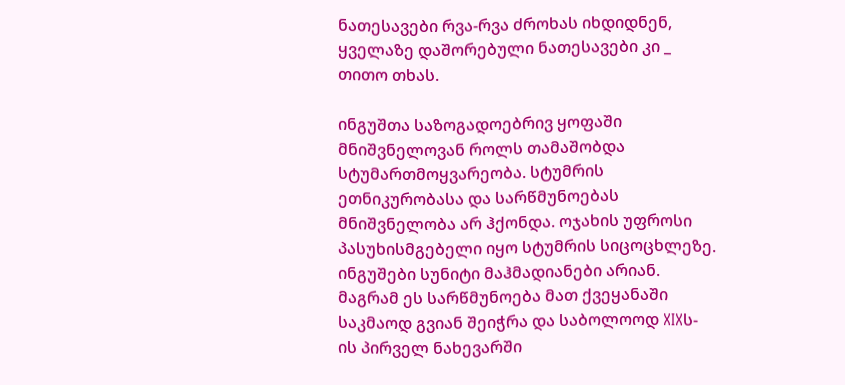ნათესავები რვა-რვა ძროხას იხდიდნენ, ყველაზე დაშორებული ნათესავები კი _ თითო თხას.

ინგუშთა საზოგადოებრივ ყოფაში მნიშვნელოვან როლს თამაშობდა სტუმართმოყვარეობა. სტუმრის ეთნიკურობასა და სარწმუნოებას მნიშვნელობა არ ჰქონდა. ოჯახის უფროსი პასუხისმგებელი იყო სტუმრის სიცოცხლეზე.  ინგუშები სუნიტი მაჰმადიანები არიან. მაგრამ ეს სარწმუნოება მათ ქვეყანაში საკმაოდ გვიან შეიჭრა და საბოლოოდ XIXს-ის პირველ ნახევარში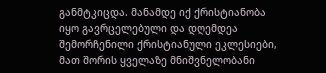განმტკიცდა. მანამდე იქ ქრისტიანობა იყო გავრცელებული და დღემდეა შემორჩენილი ქრისტიანული ეკლესიები, მათ შორის ყველაზე მნიშვნელობანი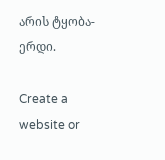არის ტყობა-ერდი.

Create a website or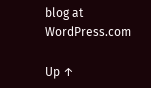blog at WordPress.com

Up ↑